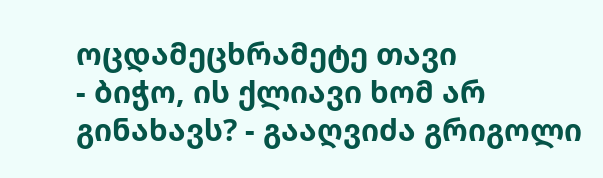ოცდამეცხრამეტე თავი
- ბიჭო, ის ქლიავი ხომ არ გინახავს? - გააღვიძა გრიგოლი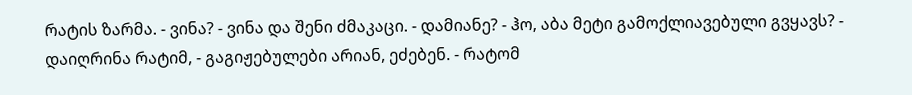რატის ზარმა. - ვინა? - ვინა და შენი ძმაკაცი. - დამიანე? - ჰო, აბა მეტი გამოქლიავებული გვყავს? - დაიღრინა რატიმ, - გაგიჟებულები არიან, ეძებენ. - რატომ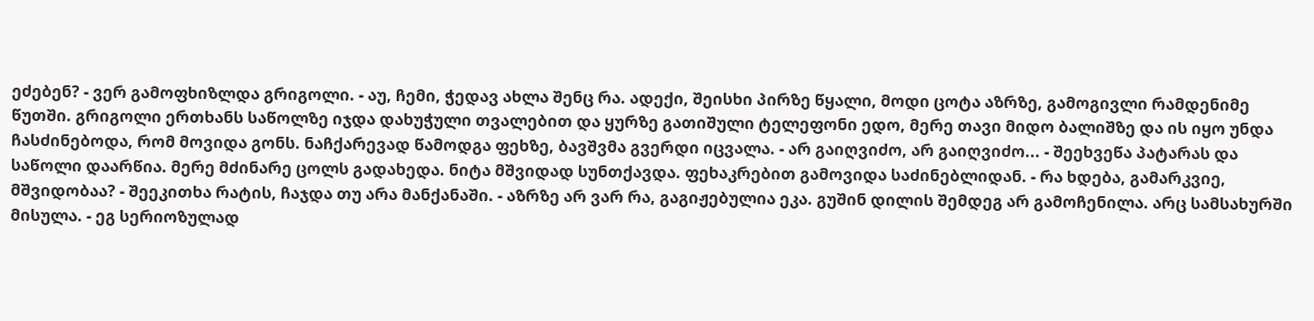ეძებენ? - ვერ გამოფხიზლდა გრიგოლი. - აუ, ჩემი, ჭედავ ახლა შენც რა. ადექი, შეისხი პირზე წყალი, მოდი ცოტა აზრზე, გამოგივლი რამდენიმე წუთში. გრიგოლი ერთხანს საწოლზე იჯდა დახუჭული თვალებით და ყურზე გათიშული ტელეფონი ედო, მერე თავი მიდო ბალიშზე და ის იყო უნდა ჩასძინებოდა, რომ მოვიდა გონს. ნაჩქარევად წამოდგა ფეხზე, ბავშვმა გვერდი იცვალა. - არ გაიღვიძო, არ გაიღვიძო... - შეეხვეწა პატარას და საწოლი დაარწია. მერე მძინარე ცოლს გადახედა. ნიტა მშვიდად სუნთქავდა. ფეხაკრებით გამოვიდა საძინებლიდან. - რა ხდება, გამარკვიე, მშვიდობაა? - შეეკითხა რატის, ჩაჯდა თუ არა მანქანაში. - აზრზე არ ვარ რა, გაგიჟებულია ეკა. გუშინ დილის შემდეგ არ გამოჩენილა. არც სამსახურში მისულა. - ეგ სერიოზულად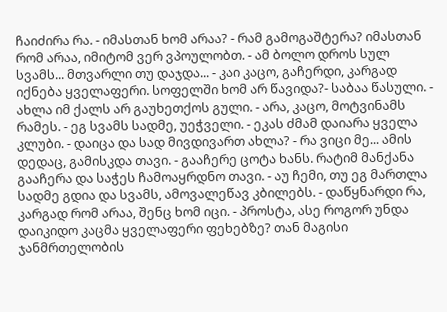ჩაიძირა რა. - იმასთან ხომ არაა? - რამ გამოგაშტერა? იმასთან რომ არაა, იმიტომ ვერ ვპოულობთ. - ამ ბოლო დროს სულ სვამს... მთვარლი თუ დაჯდა... - კაი კაცო, გაჩერდი, კარგად იქნება ყველაფერი. სოფელში ხომ არ წავიდა?- საბაა წასული. - ახლა იმ ქალს არ გაუხეთქოს გული. - არა, კაცო, მოტვინამს რამეს. - ეგ სვამს სადმე, უეჭველი. - ეკას ძმამ დაიარა ყველა კლუბი. - დაიცა და სად მივდივართ ახლა? - რა ვიცი მე... ამის დედაც, გამისკდა თავი. - გააჩერე ცოტა ხანს. რატიმ მანქანა გააჩერა და საჭეს ჩამოაყრდნო თავი. - აუ ჩემი, თუ ეგ მართლა სადმე გდია და სვამს, ამოვალეწავ კბილებს. - დაწყნარდი რა, კარგად რომ არაა, შენც ხომ იცი. - პროსტა, ასე როგორ უნდა დაიკიდო კაცმა ყველაფერი ფეხებზე? თან მაგისი ჯანმრთელობის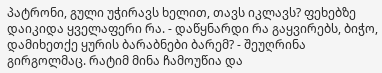პატრონი, გული უჭირავს ხელით, თავს იკლავს? ფეხებზე დაიკიდა ყველაფერი რა. - დაწყნარდი რა გაყვირებს, ბიჭო, დამიხეთქე ყურის ბარაბნები ბარემ? - შეუღრინა გირგოლმაც. რატიმ მინა ჩამოუწია და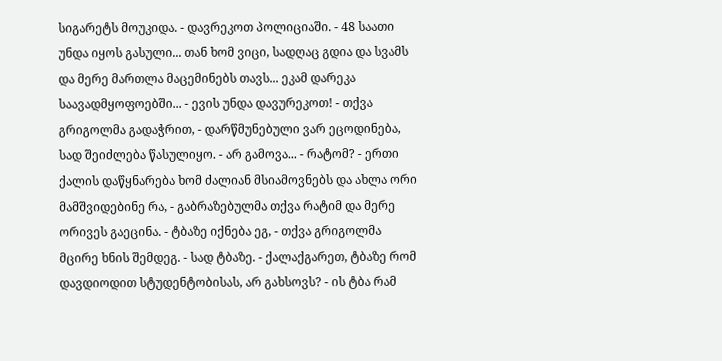სიგარეტს მოუკიდა. - დავრეკოთ პოლიციაში. - 48 საათი უნდა იყოს გასული... თან ხომ ვიცი, სადღაც გდია და სვამს და მერე მართლა მაცემინებს თავს... ეკამ დარეკა საავადმყოფოებში... - ევის უნდა დავურეკოთ! - თქვა გრიგოლმა გადაჭრით, - დარწმუნებული ვარ ეცოდინება, სად შეიძლება წასულიყო. - არ გამოვა... - რატომ? - ერთი ქალის დაწყნარება ხომ ძალიან მსიამოვნებს და ახლა ორი მამშვიდებინე რა, - გაბრაზებულმა თქვა რატიმ და მერე ორივეს გაეცინა. - ტბაზე იქნება ეგ, - თქვა გრიგოლმა მცირე ხნის შემდეგ. - სად ტბაზე. - ქალაქგარეთ, ტბაზე რომ დავდიოდით სტუდენტობისას, არ გახსოვს? - ის ტბა რამ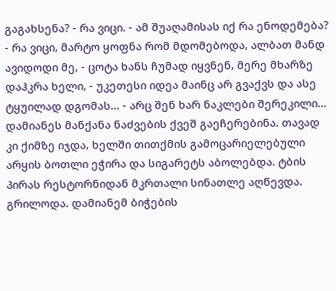გაგახსენა? - რა ვიცი. - ამ შუაღამისას იქ რა ენოდემება? - რა ვიცი, მარტო ყოფნა რომ მდომებოდა, ალბათ მანდ ავიდოდი მე, - ცოტა ხანს ჩუმად იყვნენ, მერე მხარზე დაჰკრა ხელი, - უკეთესი იდეა მაინც არ გვაქვს და ასე ტყუილად დგომას... - არც შენ ხარ ნაკლები შერეკილი... დამიანეს მანქანა ნაძვების ქვეშ გაეჩერებინა. თავად კი ქიმზე იჯდა, ხელში თითქმის გამოცარიელებული არყის ბოთლი ეჭირა და სიგარეტს აბოლებდა. ტბის პირას რესტორნიდან მკრთალი სინათლე აღწევდა. გრილოდა. დამიანემ ბიჭების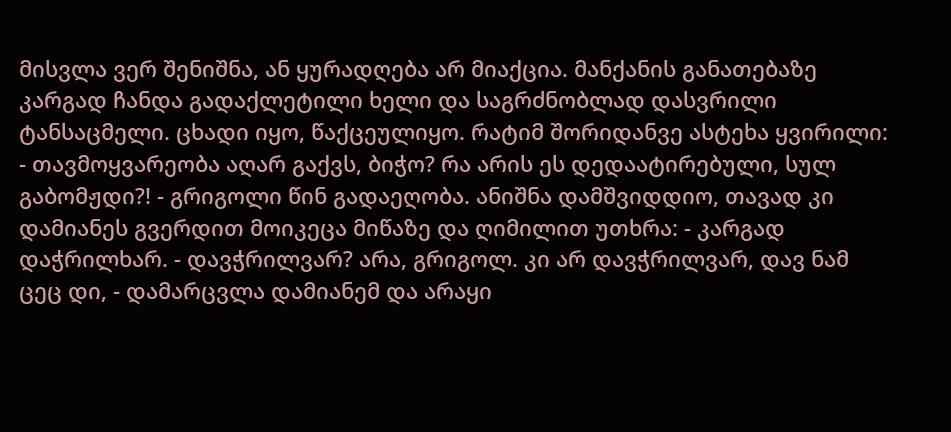მისვლა ვერ შენიშნა, ან ყურადღება არ მიაქცია. მანქანის განათებაზე კარგად ჩანდა გადაქლეტილი ხელი და საგრძნობლად დასვრილი ტანსაცმელი. ცხადი იყო, წაქცეულიყო. რატიმ შორიდანვე ასტეხა ყვირილი: - თავმოყვარეობა აღარ გაქვს, ბიჭო? რა არის ეს დედაატირებული, სულ გაბომჟდი?! - გრიგოლი წინ გადაეღობა. ანიშნა დამშვიდდიო, თავად კი დამიანეს გვერდით მოიკეცა მიწაზე და ღიმილით უთხრა: - კარგად დაჭრილხარ. - დავჭრილვარ? არა, გრიგოლ. კი არ დავჭრილვარ, დავ ნამ ცეც დი, - დამარცვლა დამიანემ და არაყი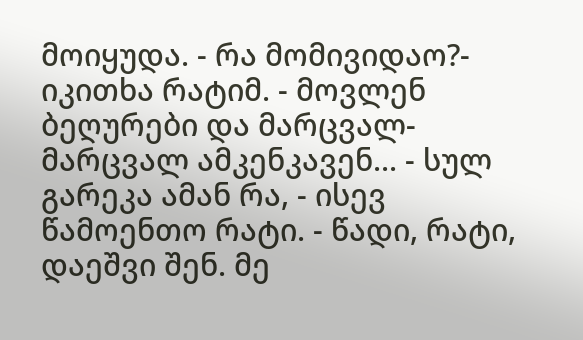მოიყუდა. - რა მომივიდაო?- იკითხა რატიმ. - მოვლენ ბეღურები და მარცვალ-მარცვალ ამკენკავენ... - სულ გარეკა ამან რა, - ისევ წამოენთო რატი. - წადი, რატი, დაეშვი შენ. მე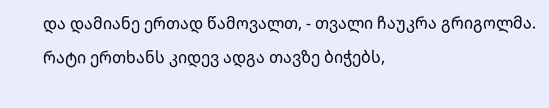და დამიანე ერთად წამოვალთ, - თვალი ჩაუკრა გრიგოლმა. რატი ერთხანს კიდევ ადგა თავზე ბიჭებს,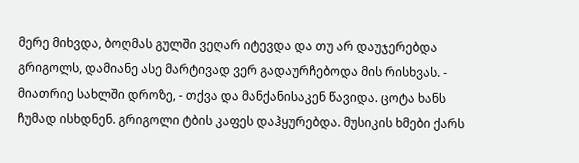მერე მიხვდა, ბოღმას გულში ვეღარ იტევდა და თუ არ დაუჯერებდა გრიგოლს, დამიანე ასე მარტივად ვერ გადაურჩებოდა მის რისხვას. - მიათრიე სახლში დროზე, - თქვა და მანქანისაკენ წავიდა. ცოტა ხანს ჩუმად ისხდნენ. გრიგოლი ტბის კაფეს დაჰყურებდა. მუსიკის ხმები ქარს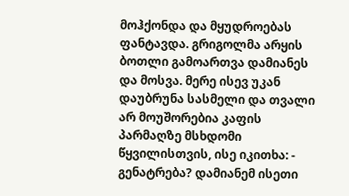მოჰქონდა და მყუდროებას ფანტავდა. გრიგოლმა არყის ბოთლი გამოართვა დამიანეს და მოსვა. მერე ისევ უკან დაუბრუნა სასმელი და თვალი არ მოუშორებია კაფის პარმაღზე მსხდომი წყვილისთვის, ისე იკითხა: - გენატრება? დამიანემ ისეთი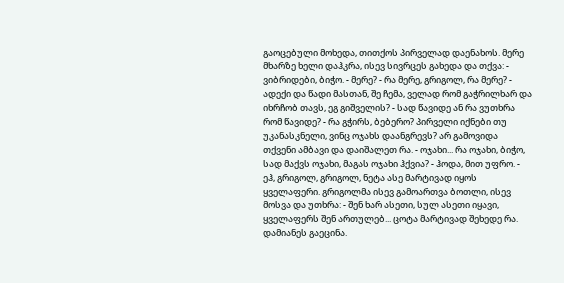გაოცებული მოხედა, თითქოს პირველად დაენახოს. მერე მხარზე ხელი დაჰკრა, ისევ სივრცეს გახედა და თქვა: - ვიბრიდები, ბიჭო. - მერე? - რა მერე, გრიგოლ, რა მერე? - ადექი და წადი მასთან, შე ჩემა, ველად რომ გაჭრილხარ და იხრჩობ თავს, ეგ გიშველის? - სად წავიდე ან რა ვუთხრა რომ წავიდე? - რა გჭირს, ბებერო? პირველი იქნები თუ უკანასკნელი, ვინც ოჯახს დაანგრევს? არ გამოვიდა თქვენი ამბავი და დაიშალეთ რა. - ოჯახი... რა ოჯახი, ბიჭო, სად მაქვს ოჯახი, მაგას ოჯახი ჰქვია? - ჰოდა, მით უფრო. - ეჰ, გრიგოლ, გრიგოლ, ნეტა ასე მარტივად იყოს ყველაფერი. გრიგოლმა ისევ გამოართვა ბოთლი, ისევ მოსვა და უთხრა: - შენ ხარ ასეთი, სულ ასეთი იყავი, ყველაფერს შენ ართულებ... ცოტა მარტივად შეხედე რა. დამიანეს გაეცინა.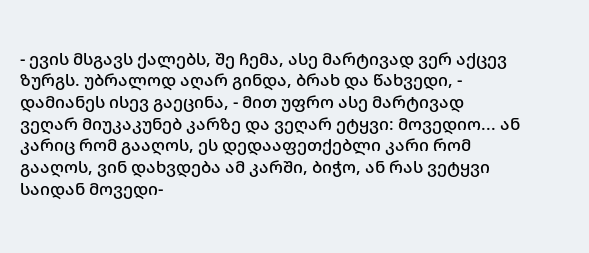- ევის მსგავს ქალებს, შე ჩემა, ასე მარტივად ვერ აქცევ ზურგს. უბრალოდ აღარ გინდა, ბრახ და წახვედი, - დამიანეს ისევ გაეცინა, - მით უფრო ასე მარტივად ვეღარ მიუკაკუნებ კარზე და ვეღარ ეტყვი: მოვედიო... ან კარიც რომ გააღოს, ეს დედააფეთქებლი კარი რომ გააღოს, ვინ დახვდება ამ კარში, ბიჭო, ან რას ვეტყვი საიდან მოვედი-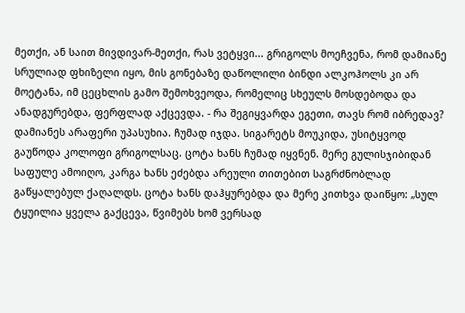მეთქი, ან საით მივდივარ-მეთქი, რას ვეტყვი... გრიგოლს მოეჩვენა, რომ დამიანე სრულიად ფხიზელი იყო, მის გონებაზე დაწოლილი ბინდი ალკოჰოლს კი არ მოეტანა, იმ ცეცხლის გამო შემოხვეოდა, რომელიც სხეულს მოსდებოდა და ანადგურებდა, ფერფლად აქცევდა. - რა შეგიყვარდა ეგეთი, თავს რომ იბრედავ? დამიანეს არაფერი უპასუხია. ჩუმად იჯდა. სიგარეტს მოუკიდა, უსიტყვოდ გაუწოდა კოლოფი გრიგოლსაც. ცოტა ხანს ჩუმად იყვნენ. მერე გულისჯიბიდან საფულე ამოიღო, კარგა ხანს ეძებდა არეული თითებით საგრძნობლად გაწყალებულ ქაღალდს. ცოტა ხანს დაჰყურებდა და მერე კითხვა დაიწყო: „სულ ტყუილია ყველა გაქცევა, წვიმებს ხომ ვერსად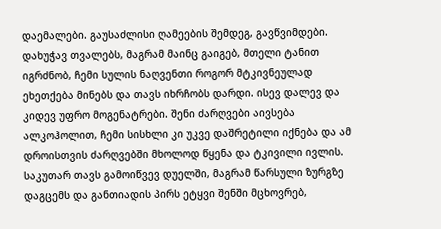დაემალები. გაუსაძლისი ღამეების შემდეგ, გავწვიმდები. დახუჭავ თვალებს, მაგრამ მაინც გაიგებ, მთელი ტანით იგრძნობ, ჩემი სულის ნაღვენთი როგორ მტკივნეულად ეხეთქება მინებს და თავს იხრჩობს დარდი. ისევ დალევ და კიდევ უფრო მოგენატრები. შენი ძარღვები აივსება ალკოჰოლით, ჩემი სისხლი კი უკვე დაშრეტილი იქნება და ამ დროისთვის ძარღვებში მხოლოდ წყენა და ტკივილი ივლის. საკუთარ თავს გამოიწვევ დუელში, მაგრამ წარსული ზურგზე დაგცემს და განთიადის პირს ეტყვი შენში მცხოვრებ,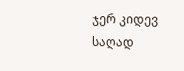ჯერ კიდევ საღად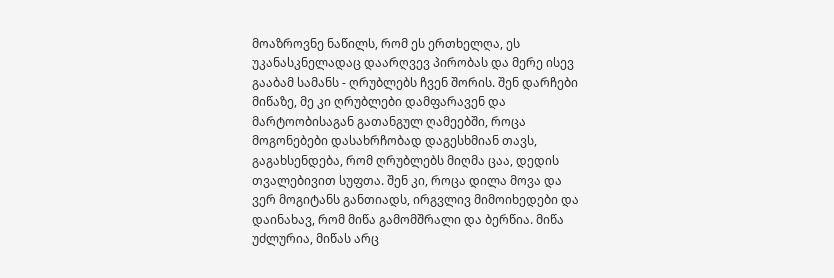მოაზროვნე ნაწილს, რომ ეს ერთხელღა, ეს უკანასკნელადაც დაარღვევ პირობას და მერე ისევ გააბამ სამანს - ღრუბლებს ჩვენ შორის. შენ დარჩები მიწაზე, მე კი ღრუბლები დამფარავენ და მარტოობისაგან გათანგულ ღამეებში, როცა მოგონებები დასახრჩობად დაგესხმიან თავს, გაგახსენდება, რომ ღრუბლებს მიღმა ცაა, დედის თვალებივით სუფთა. შენ კი, როცა დილა მოვა და ვერ მოგიტანს განთიადს, ირგვლივ მიმოიხედები და დაინახავ, რომ მიწა გამომშრალი და ბერწია. მიწა უძლურია, მიწას არც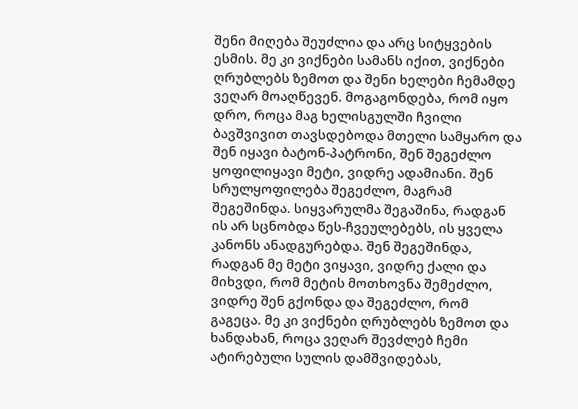შენი მიღება შეუძლია და არც სიტყვების ესმის. მე კი ვიქნები სამანს იქით, ვიქნები ღრუბლებს ზემოთ და შენი ხელები ჩემამდე ვეღარ მოაღწევენ. მოგაგონდება, რომ იყო დრო, როცა მაგ ხელისგულში ჩვილი ბავშვივით თავსდებოდა მთელი სამყარო და შენ იყავი ბატონ-პატრონი, შენ შეგეძლო ყოფილიყავი მეტი, ვიდრე ადამიანი. შენ სრულყოფილება შეგეძლო, მაგრამ შეგეშინდა. სიყვარულმა შეგაშინა, რადგან ის არ სცნობდა წეს-ჩვეულებებს, ის ყველა კანონს ანადგურებდა. შენ შეგეშინდა, რადგან მე მეტი ვიყავი, ვიდრე ქალი და მიხვდი, რომ მეტის მოთხოვნა შემეძლო, ვიდრე შენ გქონდა და შეგეძლო, რომ გაგეცა. მე კი ვიქნები ღრუბლებს ზემოთ და ხანდახან, როცა ვეღარ შევძლებ ჩემი ატირებული სულის დამშვიდებას,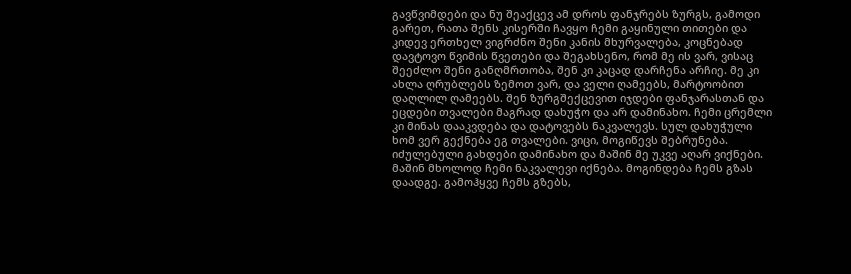გავწვიმდები და ნუ შეაქცევ ამ დროს ფანჯრებს ზურგს, გამოდი გარეთ, რათა შენს კისერში ჩავყო ჩემი გაყინული თითები და კიდევ ერთხელ ვიგრძნო შენი კანის მხურვალება, კოცნებად დავტოვო წვიმის წვეთები და შეგახსენო, რომ მე ის ვარ, ვისაც შეეძლო შენი განღმრთობა, შენ კი კაცად დარჩენა არჩიე. მე კი ახლა ღრუბლებს ზემოთ ვარ, და ველი ღამეებს, მარტოობით დაღლილ ღამეებს. შენ ზურგშექცევით იჯდები ფანჯარასთან და ეცდები თვალები მაგრად დახუჭო და არ დამინახო. ჩემი ცრემლი კი მინას დააკვდება და დატოვებს ნაკვალევს. სულ დახუჭული ხომ ვერ გექნება ეგ თვალები. ვიცი, მოგიწევს შებრუნება. იძულებული გახდები დამინახო და მაშინ მე უკვე აღარ ვიქნები. მაშინ მხოლოდ ჩემი ნაკვალევი იქნება. მოგინდება ჩემს გზას დაადგე. გამოჰყვე ჩემს გზებს,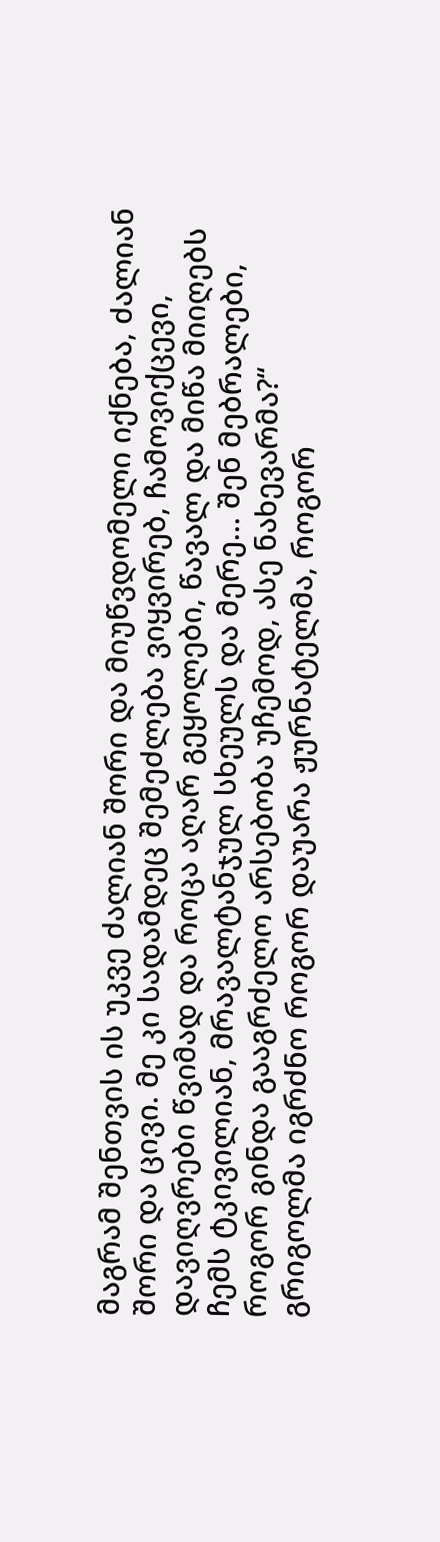მაგრამ შენთვის ის უკვე ძალიან შორი და მიუწვდომელი იქნება, ძალიან შორი და ცივი. მე კი სადამდეც შემეძლება ვიყვირებ, ჩამოვიქცევი, დავიღვრები წვიმად და როცა აღარ გეყოლები, წავალ და მიწა მიიღებს ჩემს ტკივილიან, მრავალტანჯულ სხეულს და მერე... შენ მებრალები, როგორ გინდა გააგრძელო არსებობა უჩემოდ, ასე ნახევარმა?“ გრიგოლმა იგრძნო როგორ დაუარა ჟურნატელმა, როგორ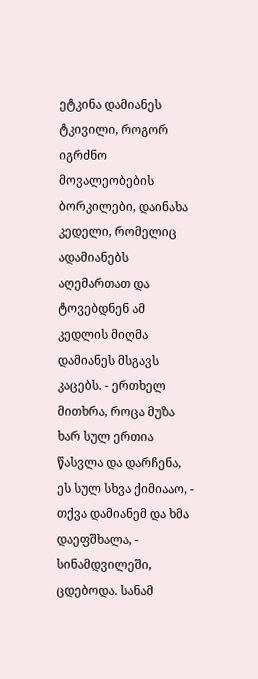ეტკინა დამიანეს ტკივილი, როგორ იგრძნო მოვალეობების ბორკილები, დაინახა კედელი, რომელიც ადამიანებს აღემართათ და ტოვებდნენ ამ კედლის მიღმა დამიანეს მსგავს კაცებს. - ერთხელ მითხრა, როცა მუზა ხარ სულ ერთია წასვლა და დარჩენა, ეს სულ სხვა ქიმიააო, - თქვა დამიანემ და ხმა დაეფშხალა, - სინამდვილეში, ცდებოდა. სანამ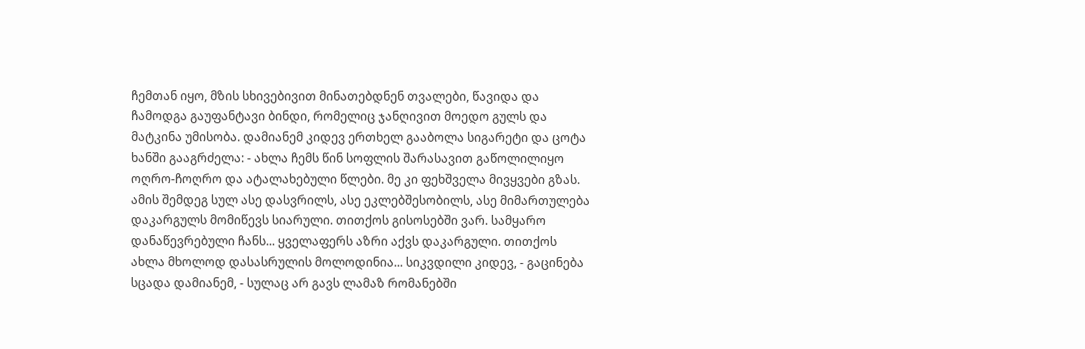ჩემთან იყო, მზის სხივებივით მინათებდნენ თვალები, წავიდა და ჩამოდგა გაუფანტავი ბინდი, რომელიც ჯანღივით მოედო გულს და მატკინა უმისობა. დამიანემ კიდევ ერთხელ გააბოლა სიგარეტი და ცოტა ხანში გააგრძელა: - ახლა ჩემს წინ სოფლის შარასავით გაწოლილიყო ოღრო-ჩოღრო და ატალახებული წლები. მე კი ფეხშველა მივყვები გზას. ამის შემდეგ სულ ასე დასვრილს, ასე ეკლებშესობილს, ასე მიმართულება დაკარგულს მომიწევს სიარული. თითქოს გისოსებში ვარ. სამყარო დანაწევრებული ჩანს... ყველაფერს აზრი აქვს დაკარგული. თითქოს ახლა მხოლოდ დასასრულის მოლოდინია... სიკვდილი კიდევ, - გაცინება სცადა დამიანემ, - სულაც არ გავს ლამაზ რომანებში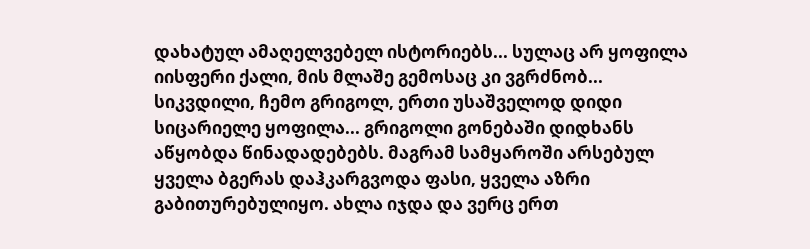დახატულ ამაღელვებელ ისტორიებს... სულაც არ ყოფილა იისფერი ქალი, მის მლაშე გემოსაც კი ვგრძნობ... სიკვდილი, ჩემო გრიგოლ, ერთი უსაშველოდ დიდი სიცარიელე ყოფილა... გრიგოლი გონებაში დიდხანს აწყობდა წინადადებებს. მაგრამ სამყაროში არსებულ ყველა ბგერას დაჰკარგვოდა ფასი, ყველა აზრი გაბითურებულიყო. ახლა იჯდა და ვერც ერთ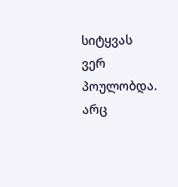სიტყვას ვერ პოულობდა. არც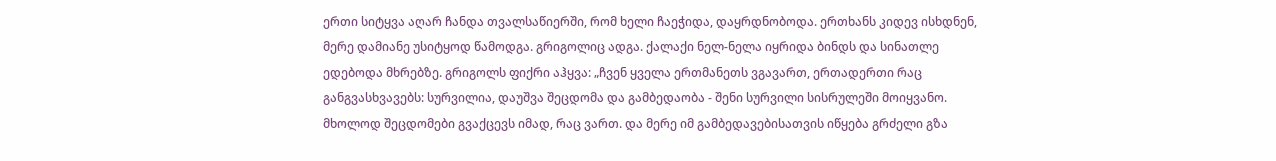ერთი სიტყვა აღარ ჩანდა თვალსაწიერში, რომ ხელი ჩაეჭიდა, დაყრდნობოდა. ერთხანს კიდევ ისხდნენ, მერე დამიანე უსიტყოდ წამოდგა. გრიგოლიც ადგა. ქალაქი ნელ-ნელა იყრიდა ბინდს და სინათლე ედებოდა მხრებზე. გრიგოლს ფიქრი აჰყვა: „ჩვენ ყველა ერთმანეთს ვგავართ, ერთადერთი რაც განგვასხვავებს: სურვილია, დაუშვა შეცდომა და გამბედაობა - შენი სურვილი სისრულეში მოიყვანო. მხოლოდ შეცდომები გვაქცევს იმად, რაც ვართ. და მერე იმ გამბედავებისათვის იწყება გრძელი გზა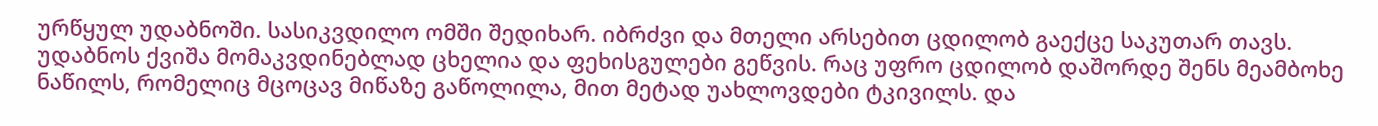ურწყულ უდაბნოში. სასიკვდილო ომში შედიხარ. იბრძვი და მთელი არსებით ცდილობ გაექცე საკუთარ თავს. უდაბნოს ქვიშა მომაკვდინებლად ცხელია და ფეხისგულები გეწვის. რაც უფრო ცდილობ დაშორდე შენს მეამბოხე ნაწილს, რომელიც მცოცავ მიწაზე გაწოლილა, მით მეტად უახლოვდები ტკივილს. და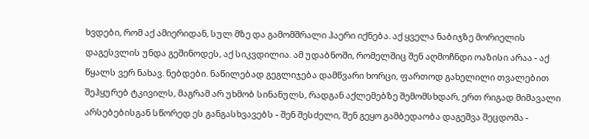ხვდები, რომ აქ ამიერიდან, სულ მზე და გამომშრალი ჰაერი იქნება. აქ ყველა ნაბიჯზე მორიელის დაგესვლის უნდა გეშინოდეს, აქ სიკვდილია. ამ უდაბნოში, რომელშიც შენ აღმოჩნდი ოაზისი არაა - აქ წყალს ვერ ნახავ. ნებდები. ნაწილებად გეგლიჯება დამწვარი ხორცი, ფართოდ გახელილი თვალებით შეჰყურებ ტკივილს, მაგრამ არ უხმობ სინანულს, რადგან აქლემებზე შემომსხდარ, ერთ რიგად მიმავალი არსებებისგან სწორედ ეს განგასხვავებს - შენ შესძელი, შენ გეყო გამბედაობა დაგეშვა შეცდომა -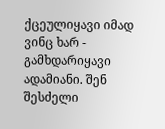ქცეულიყავი იმად ვინც ხარ - გამხდარიყავი ადამიანი. შენ შესძელი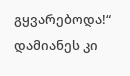გყვარებოდა!“ დამიანეს კი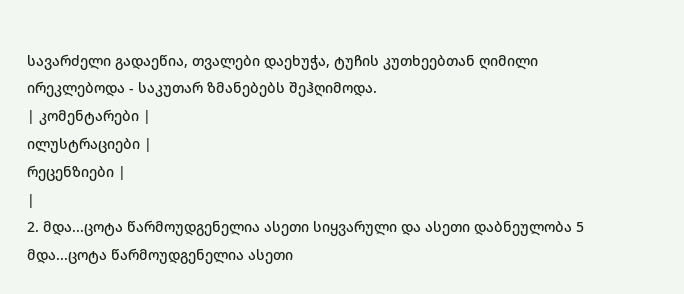სავარძელი გადაეწია, თვალები დაეხუჭა, ტუჩის კუთხეებთან ღიმილი ირეკლებოდა - საკუთარ ზმანებებს შეჰღიმოდა.
| კომენტარები |
ილუსტრაციები |
რეცენზიები |
|
2. მდა...ცოტა წარმოუდგენელია ასეთი სიყვარული და ასეთი დაბნეულობა 5 მდა...ცოტა წარმოუდგენელია ასეთი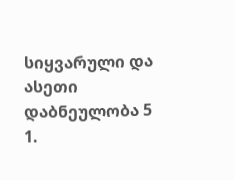სიყვარული და ასეთი დაბნეულობა 5
1.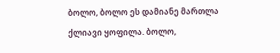ბოლო, ბოლო ეს დამიანე მართლა ქლიავი ყოფილა. ბოლო,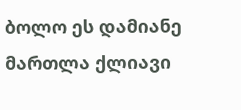ბოლო ეს დამიანე მართლა ქლიავი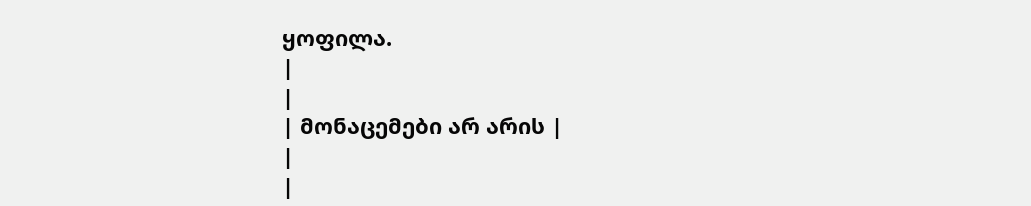ყოფილა.
|
|
| მონაცემები არ არის |
|
|